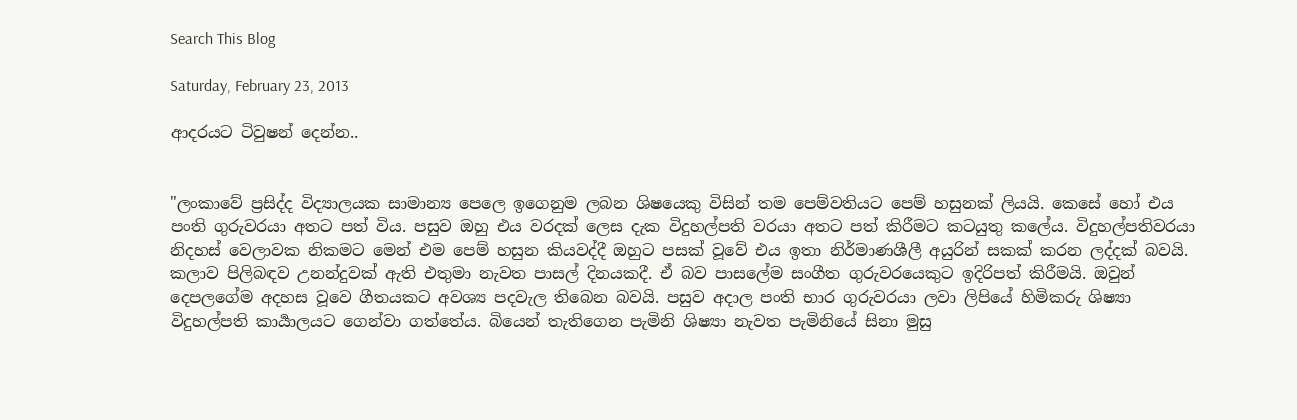Search This Blog

Saturday, February 23, 2013

ආදරයට ටිවුෂන් දෙන්න..


"ලංකාවේ ප්‍රසිද්ද විද්‍යාලයක සාමාන්‍ය පෙලෙ ඉගෙනුම ලබන ශිෂයෙකු විසින් තම පෙම්වතියට පෙම් හසුනක් ලියයි. කෙසේ හෝ එය පංති ගුරුවරයා අතට පත් විය. පසුව ඔහු එය වරදක් ලෙස දැක විදුහල්පති වරයා අතට පත් කිරීමට කටයුතු කලේය. විදුහල්පතිවරයා නිදහස් වෙලාවක නිකමට මෙන් එම පෙම් හසුන කියවද්දී ඔහුට පසක් වූවේ එය ඉතා නිර්මාණශීලී අයුරින් සකක් කරන ලද්දක් බවයි. කලාව පිලිබඳව උනන්දුවක් ඇති එතුමා නැවත පාසල් දිනයකදී. ඒ බව පාසලේම සංගීත ගුරුවරයෙකුට ඉදිරිපත් කිරීමයි. ඔවුන් දෙපලගේම අදහස වූවෙ ගීතයකට අවශ්‍ය පදවැල තිබෙන බවයි. පසුව අදාල පංති භාර ගුරුවරයා ලවා ලිපියේ හිමිකරු ශිෂ්‍යා විදුහල්පති කාර්‍යාලයට ගෙන්වා ගත්තේය. බියෙන් තැතිගෙන පැමිනි ශිෂ්‍යා නැවත පැමිනියේ සිනා මුසු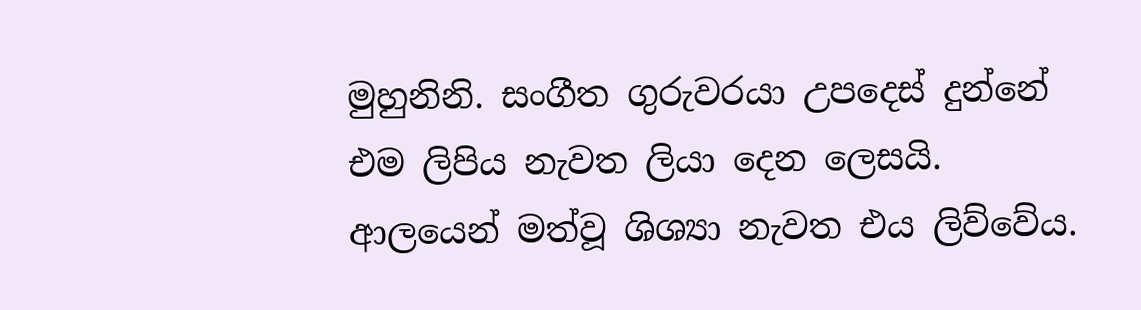මුහුනිනි. සංගීත ගුරුවරයා උපදෙස් දුන්නේ එම ලිපිය නැවත ලියා දෙන ලෙසයි. ආලයෙන් මත්වූ ශිශ්‍යා නැවත එය ලිව්වේය.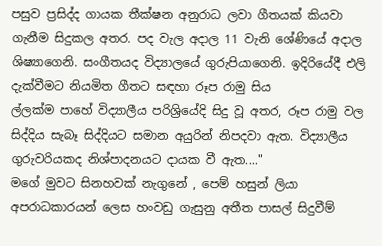පසුව ප්‍රසිද්ද ගායක තීක්ෂන අනුරාධ ලවා ගීතයක් කියවා ගැනීම සිදුකල අතර. පද වැල අදාල 11 වැනි ශේණියේ අදාල ශිෂ්‍යාගෙනි. සංගීතයද විද්‍යාලයේ ගුරුපියාගෙනි. ඉදිරියේදී එලි දැක්වීමට නියමිත ගීතට සඳහා රූප රාමු සිය
ල්ලක්ම පාහේ විද්‍යාලීය පරිශ්‍රියේදි සිදු වූ අතර, රූප රාමු වල සිද්දිය සැබෑ සිද්දියට සමාන අයුරින් නිපදවා ඇත. විද්‍යාලීය ගුරුවරියකද නිශ්පාදනයට දායක වී ඇත...."
මගේ මුවට සිනහවක් නැගුනේ , පෙම් හසුන් ලියා අපරාධකාරයන් ලෙස හංවඩු ගැසුනු අතීත පාසල් සිදුවීම්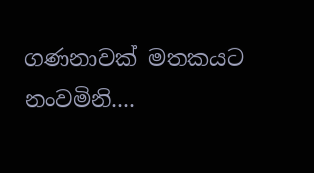ගණනාවක් මතකයට නංවමිනි....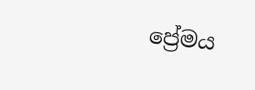ප්‍රේමය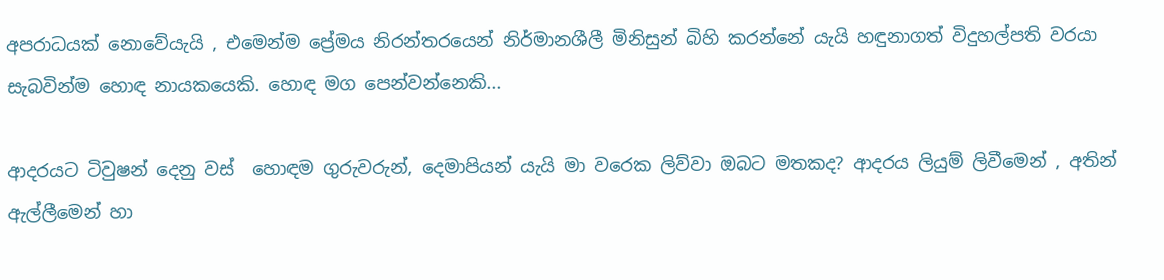අපරාධයක් නොවේයැයි , එමෙන්ම ප්‍රේමය නිරන්තරයෙන් නිර්මානශීලී මිනිසුන් බිහි කරන්නේ යැයි හඳුනාගත් විදුහල්පති වරයා සැබවින්ම හොඳ නායකයෙකි. හොඳ මග පෙන්වන්නෙකි...

ආදරයට ටිවුෂන් දෙනු වස්  හොඳම ගුරුවරුන්, දෙමාපියන් යැයි මා වරෙක ලිව්වා ඔබට මතකද? ආදරය ලියුම් ලිවීමෙන් , අතින් ඇල්ලීමෙන් හා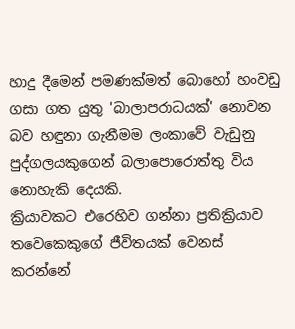හාදු දීමෙන් පමණක්මත් බොහෝ හංවඩු ගසා ගත යුතු 'බාලාපරාධයක්' නොවන බව හඳුනා ගැනීමම ලංකාවේ වැඩුනු පුද්ගලයකුගෙන් බලාපොරොත්තු විය නොහැකි දෙයකි.
ක්‍රියාවකට එරෙහිව ගන්නා ප්‍රතික්‍රියාව තවෙකෙකුගේ ජීවිතයක් වෙනස් කරන්නේ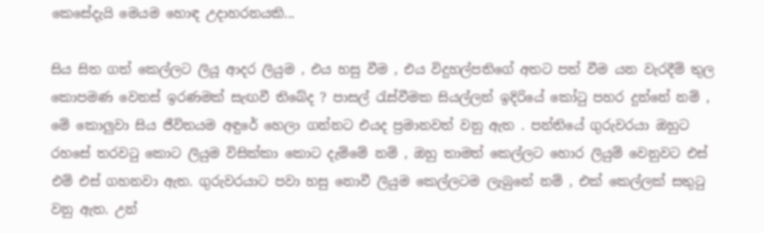කෙසේදැයි මෙයම හොඳ උදාහරනයකි...

සිය සිත ගත් කෙල්ලට ලියූ ආදර ලියුම , එය හසු වීම , එය විදුහල්පතිගේ අතට පත් වීම යන වැරදීම් තුල කොපමණ වෙනස් ඉරණමක් සැඟවී තිබේද ? පාසල් රැස්වීමක සියල්ලන් ඉදිරියේ කෝටු පහර දුන්නේ නම් , මේ කොලුවා සිය ජීවිතයම අඳුරේ හෙලා ගන්නට එයද ප්‍රමානවත් වනු ඇත . පන්තියේ ගුරුවරයා ඔහුට රහසේ තරවටු කොට ලියුම විසික්කා කොට දැම්මේ නම් , ඔහු තාමත් කෙල්ලට හොර ලියුම් වෙනුවට එස් එම් එස් ගහනවා ඇත. ගුරුවරයාට පවා හසු නොවී ලියුම කෙල්ලටම ලැබුනේ නම් , එක් කෙල්ලක් සතුටු වනු ඇත. උන්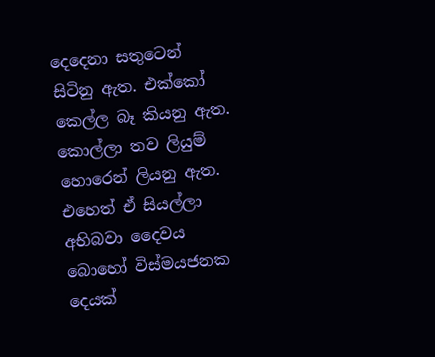දෙදෙනා සතුටෙන් සිටිනු ඇත. එක්කෝ කෙල්ල බෑ කියනු ඇත. කොල්ලා තව ලියුම් හොරෙන් ලියනු ඇත.
එහෙත් ඒ සියල්ලා අභිබවා දෛවය බොහෝ විස්මයජනක දෙයක්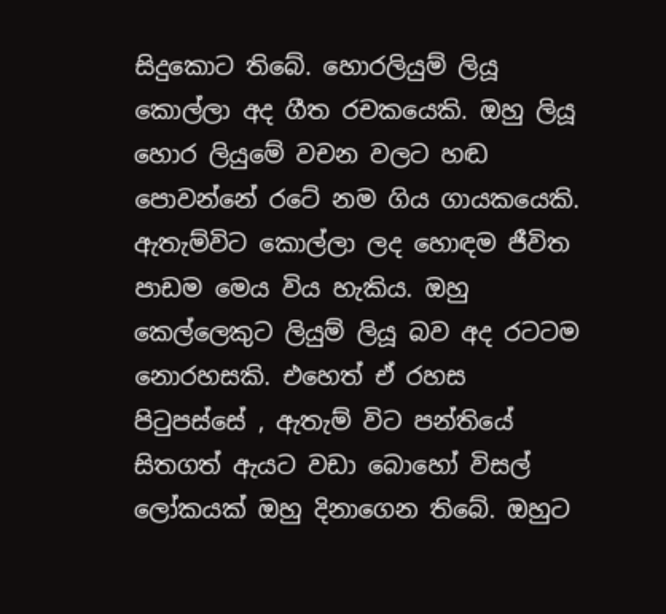සිදුකොට තිබේ. හොරලියුම් ලියූ කොල්ලා අද ගීත රචකයෙකි. ඔහු ලියූ හොර ලියුමේ වචන වලට හඬ පොවන්නේ රටේ නම ගිය ගායකයෙකි. ඇතැම්විට කොල්ලා ලද හොඳම ජීවිත පාඩම මෙය විය හැකිය. ඔහු කෙල්ලෙකුට ලියුම් ලියූ බව අද රටටම නොරහසකි. එහෙත් ඒ රහස පිටුපස්සේ , ඇතැම් විට පන්තියේ සිතගත් ඇයට වඩා බොහෝ විසල් ලෝකයක් ඔහු දිනාගෙන තිබේ. ඔහුට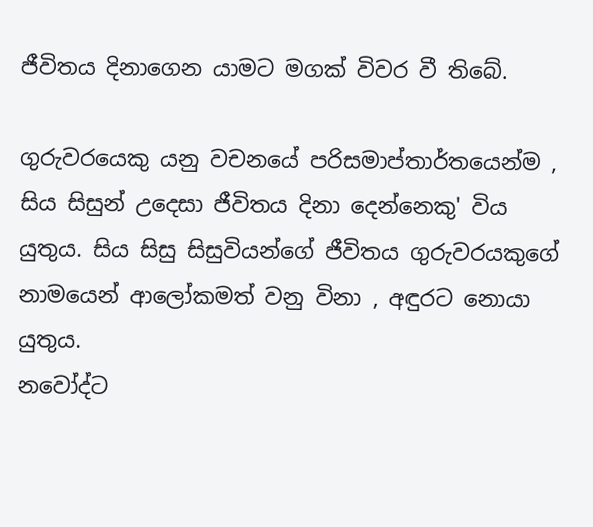ජීවිතය දිනාගෙන යාමට මගක් විවර වී තිබේ.

ගුරුවරයෙකු යනු වචනයේ පරිසමාප්තාර්තයෙන්ම , සිය සිසුන් උදෙසා ජීවිතය දිනා දෙන්නෙකු' විය යුතුය. සිය සිසු සිසුවියන්ගේ ජීවිතය ගුරුවරයකුගේ නාමයෙන් ආලෝකමත් වනු විනා , අඳුරට නොයා යුතුය.
නවෝද්ට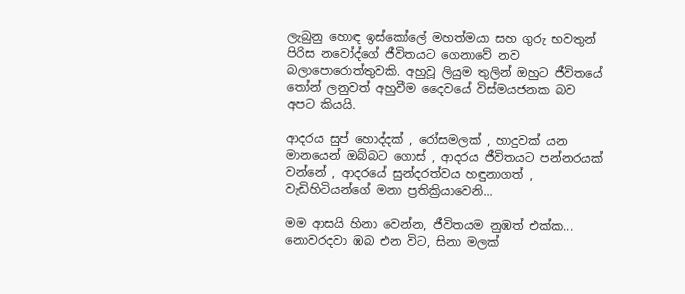ලැබුනු හොඳ ඉස්කෝලේ මහත්මයා සහ ගුරු භවතුන් පිරිස නවෝද්ගේ ජීවිතයට ගෙනාවේ නව බලාපොරොත්තුවකි. අහුවූ ලියුම තුලින් ඔහුට ජීවිතයේ තෝන් ලනුවත් අහුවීම දෛවයේ විස්මයජනක බව අපට කියයි.

ආදරය සුප් හොද්දක් , රෝසමලක් , හාදුවක් යන මානයෙන් ඔබ්බට ගොස් , ආදරය ජීවිතයට පන්නරයක් වන්නේ , ආදරයේ සුන්දරත්වය හඳුනාගත් , වැඩිහිටියන්ගේ මනා ප්‍රතික්‍රියාවෙනි...

මම ආසයි හිනා වෙන්න, ජීවිතයම නුඹත් එක්ක...
නොවරදවා ඹබ එන විට, සිනා මලක්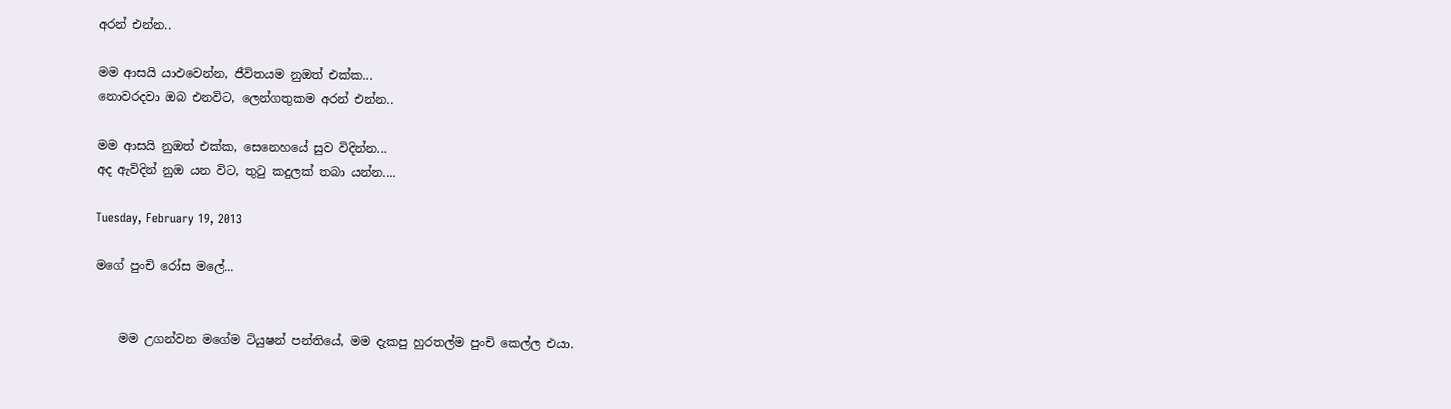අරන් එන්න..

මම ආසයි යාඵවෙන්න, ජීවිතයම නුඔත් එක්ක...
නොවරදවා ඔබ එනවිට, ලෙන්ගතුකම අරන් එන්න..

මම ආසයි නුඔත් එක්ක, සෙනෙහයේ සුව විදින්න...
අද ඇවිදින් නුඔ යන විට, තුටු කදුලක් තබා යන්න....

Tuesday, February 19, 2013

මගේ පුංචි රෝස මලේ...


    මම උගන්වන මගේම ටියුෂන් පන්තියේ, මම දැකපු හුරතල්ම පුංචි කෙල්ල එයා.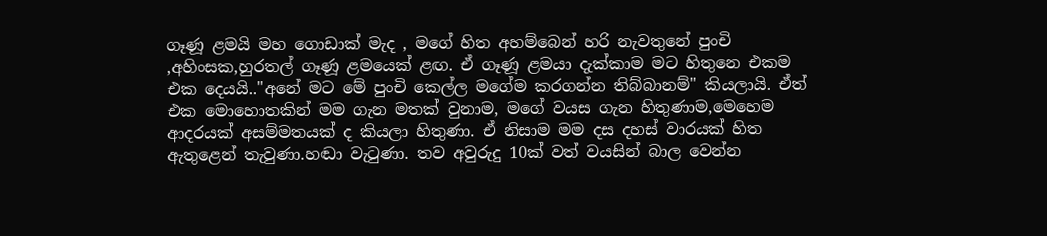ගෑණූ ළමයි මහ ගොඩාක් මැද , මගේ හිත අහම්බෙන් හරි නැවතුනේ පුංචි ,අහිංසක,හුරතල් ගෑණූ ළමයෙක් ළඟ. ඒ ගෑණූ ළමයා දැක්කාම මට හිතුනෙ එකම එක දෙයයි.."අනේ මට මේ පුංචි කෙල්ල මගේම කරගන්න තිබ්බානම්" කියලායි. ඒත් එක මොහොතකින් මම ගැන මතක් වුනාම, මගේ වයස ගැන හිතුණාම,මෙහෙම ආදරයක් අසම්මතයක් ද කියලා හිතුණා. ඒ නිසාම මම දස දහස් වාරයක් හිත ඇතුළෙන් තැවුණා.හඬා වැටුණා. තව අවුරුදු 10ක් වත් වයසින් බාල වෙන්න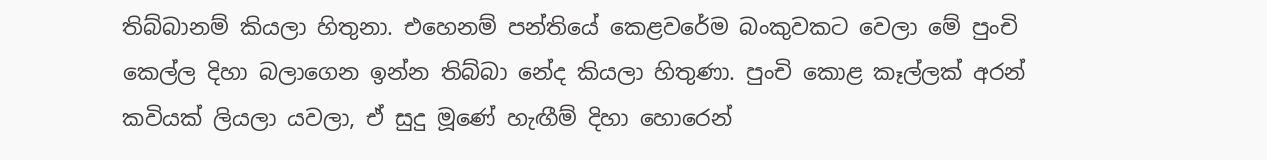තිබ්බානම් කියලා හිතුනා. එහෙනම් පන්තියේ කෙළවරේම බංකුවකට වෙලා මේ පුංචි කෙල්ල දිහා බලාගෙන ඉන්න තිබ්බා නේද කියලා හිතුණා. පුංචි කොළ කෑල්ලක් අරන් කවියක් ලියලා යවලා, ඒ සුදු මූණේ හැඟීම් දිහා හොරෙන්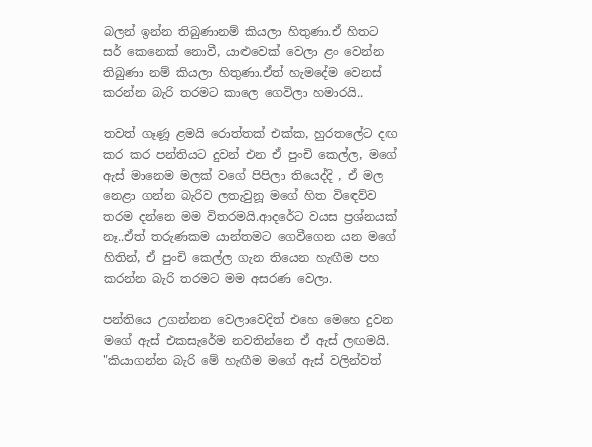බලන් ඉන්න තිබුණානම් කියලා හිතුණා.ඒ හිතට සර් කෙනෙක් නොවී, යාළුවෙක් වෙලා ළං වෙන්න තිබුණා නම් කියලා හිතුණා.ඒත් හැමදේම වෙනස් කරන්න බැරි තරමට කාලෙ ගෙවිලා හමාරයි..

තවත් ගෑණූ ළමයි රොත්තක් එක්ක, හුරතලේට දඟ කර කර පන්තියට දුවන් එන ඒ පුංචි කෙල්ල, මගේ ඇස් මානෙම මලක් වගේ පිපිලා තියෙද්දි , ඒ මල නෙළා ගන්න බැරිව ලතැවුනූ මගේ හිත විඳෙව්ව තරම දන්නෙ මම විතරමයි.ආදරේට වයස ප්‍රශ්නයක් නෑ..ඒත් තරුණකම යාන්තමට ගෙවීගෙන යන මගේ හිතින්, ඒ පුංචි කෙල්ල ගැන තියෙන හැඟීම පහ කරන්න බැරි තරමට මම අසරණ වෙලා.

පන්තියෙ උගන්නන වෙලාවෙදිත් එහෙ මෙහෙ දුවන මගේ ඇස් එකසැරේම නවතින්නෙ ඒ ඇස් ලඟමයි. "කියාගන්න බැරි මේ හැඟීම මගේ ඇස් වලින්වත්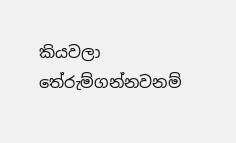කියවලා තේරුම්ගන්නවනම්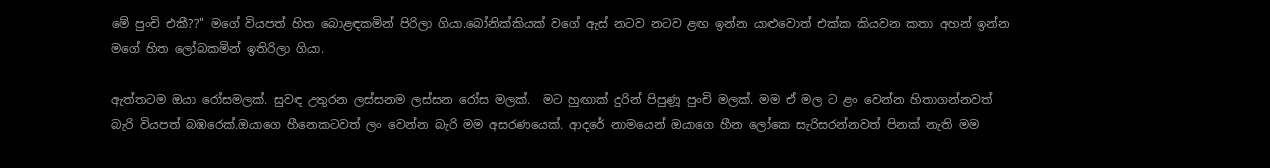මේ පුංචි එකී??" මගේ වියපත් හිත බොළඳකමින් පිරිලා ගියා.බෝනික්කියක් වගේ ඇස් නටව නටව ළඟ ඉන්න යාළුවොත් එක්ක කියවන කතා අහන් ඉන්න මගේ හිත ලෝබකමින් ඉතිරිලා ගියා.

ඇත්තටම ඔයා රෝසමලක්. සුවඳ උතුරන ලස්සනම ලස්සන රෝස මලක්.  මට හුඟාක් දුරින් පිපුණූ පුංචි මලක්. මම ඒ මල ට ළං වෙන්න හිතාගන්නවත් බැරි වියපත් බඹරෙක්.ඔයාගෙ හීනෙකටවත් ලං වෙන්න බැරි මම අසරණයෙක්. ආදරේ නාමයෙන් ඔයාගෙ හීන ලෝකෙ සැරිසරන්නවත් පිනක් නැති මම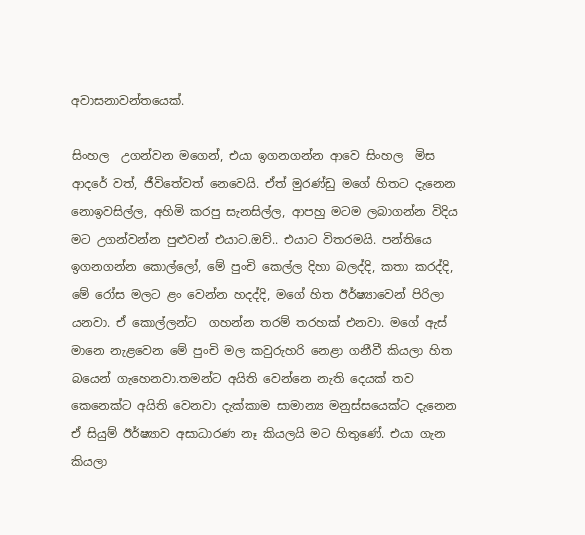අවාසනාවන්තයෙක්.

සිංහල  උගන්වන මගෙන්, එයා ඉගනගන්න ආවෙ සිංහල  මිස ආදරේ වත්, ජීවිතේවත් නෙවෙයි. ඒත් මුරණ්ඩු මගේ හිතට දැනෙන නොඉවසිල්ල, අහිමි කරපු සැනසිල්ල, ආපහු මටම ලබාගන්න විදිය මට උගන්වන්න පුළුවන් එයාට.ඔව්.. එයාට විතරමයි. පන්තියෙ ඉගනගන්න කොල්ලෝ, මේ පුංචි කෙල්ල දිහා බලද්දි, කතා කරද්දි, මේ රෝස මලට ළං වෙන්න හදද්දි, මගේ හිත ඊර්ෂ්‍යාවෙන් පිරිලා යනවා. ඒ කොල්ලන්ට  ගහන්න තරම් තරහක් එනවා. මගේ ඇස් මානෙ නැළවෙන මේ පුංචි මල කවුරුහරි නෙළා ගනීවී කියලා හිත බයෙන් ගැහෙනවා.තමන්ට අයිති වෙන්නෙ නැති දෙයක් තව කෙනෙක්ට අයිති වෙනවා දැක්කාම සාමාන්‍ය මනුස්සයෙක්ට දැනෙන ඒ සියුම් ඊර්ෂ්‍යාව අසාධාරණ නෑ කියලයි මට හිතුණේ. එයා ගැන කියලා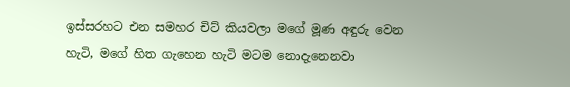ඉස්සරහට එන සමහර චිට් කියවලා මගේ මූණ අඳුරු වෙන හැටි, මගේ හිත ගැහෙන හැටි මටම නොදැනෙනවා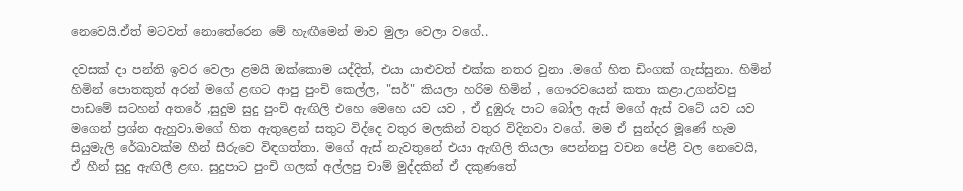නෙවෙයි.ඒත් මටවත් නොතේරෙන මේ හැඟීමෙන් මාව මුලා වෙලා වගේ..

දවසක් දා පන්ති ඉවර වෙලා ළමයි ඔක්කොම යද්දිත්, එයා යාළුවත් එක්ක නතර වුනා .මගේ හිත ඩිංගක් ගැස්සුනා. හිමින් හිමින් පොතකුත් අරන් මගේ ළඟට ආපු පුංචි කෙල්ල, "සර්" කියලා හරිම හිමින් , ගෞරවයෙන් කතා කළා.උගන්වපු පාඩමේ සටහන් අතරේ ,සුදුම සුදු පුංචි ඇඟිලි එහෙ මෙහෙ යව යව , ඒ දුඹුරු පාට බෝල ඇස් මගේ ඇස් වටේ යව යව  මගෙන් ප්‍රශ්න ඇහුවා.මගේ හිත ඇතුළෙන් සතුට විද්දෙ වතුර මලකින් වතුර විදිනවා වගේ. මම ඒ සුන්දර මූණේ හැම සියුමැලි රේඛාවක්ම හීන් සීරුවෙ විඳගත්තා. මගේ ඇස් නැවතුනේ එයා ඇඟිලි තියලා පෙන්නපු වචන පේළී වල නෙවෙයි,  ඒ හීන් සුදු ඇඟිලී ළඟ. සුදුපාට පුංචි ගලක් අල්ලපු චාම් මුද්දකින් ඒ දකුණතේ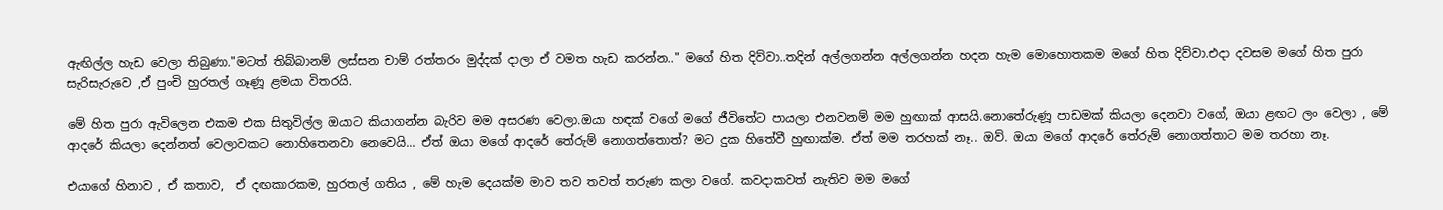ඇඟිල්ල හැඩ වෙලා තිබුණා."මටත් තිබ්බානම් ලස්සන චාම් රත්තරං මුද්දක් දාලා ඒ වමත හැඩ කරන්න.." මගේ හිත දිව්වා..තදින් අල්ලගන්න අල්ලගන්න හදන හැම මොහොතකම මගේ හිත දිව්වා.එදා දවසම මගේ හිත පුරා සැරිසැරුවෙ ,ඒ පුංචි හුරතල් ගෑණූ ළමයා විතරයි.

මේ හිත පුරා ඇවිලෙන එකම එක සිතුවිල්ල ඔයාට කියාගන්න බැරිව මම අසරණ වෙලා.ඔයා හඳක් වගේ මගේ ජීවිතේට පායලා එනවනම් මම හුඟාක් ආසයි.නොතේරුණූ පාඩමක් කියලා දෙනවා වගේ, ඔයා ළඟට ලං වෙලා , මේ ආදරේ කියලා දෙන්නත් වෙලාවකට නොහිතෙනවා නෙවෙයි... ඒත් ඔයා මගේ ආදරේ තේරුම් නොගත්තොත්? මට දුක හිතේවී හුඟාක්ම. ඒත් මම තරහක් නෑ.. ඔව්. ඔයා මගේ ආදරේ තේරුම් නොගත්තාට මම තරහා නෑ.

එයාගේ හිනාව , ඒ කතාව,  ඒ දඟකාරකම, හුරතල් ගතිය , මේ හැම දෙයක්ම මාව තව තවත් තරුණ කලා වගේ. කවදාකවත් නැතිව මම මගේ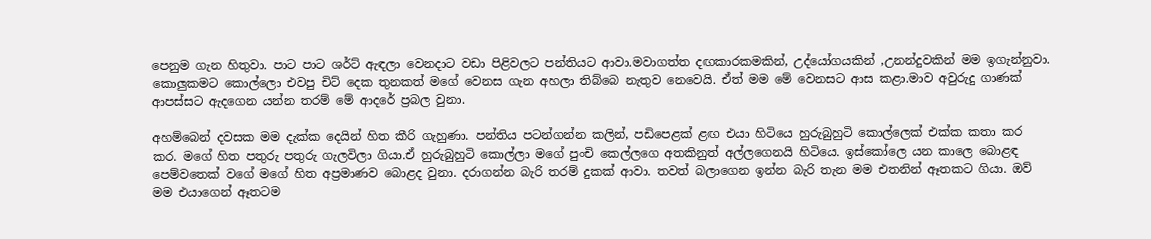පෙනුම ගැන හිතුවා. පාට පාට ශර්ට් ඇඳලා වෙනදාට වඩා පිළිවලට පන්තියට ආවා.මවාගත්ත දඟකාරකමකින්, උද්යෝගයකින් ,උනන්දුවකින් මම ඉගැන්නුවා. කොලුකමට කොල්ලො එවපු චිට් දෙක තුනකත් මගේ වෙනස ගැන අහලා තිබ්බෙ නැතුව නෙවෙයි. ඒත් මම මේ වෙනසට ආස කළා.මාව අවුරුදු ගාණක් ආපස්සට ඇදගෙන යන්න තරම් මේ ආදරේ ප්‍රබල වුනා.

අහම්බෙන් දවසක මම දැක්ක දෙයින් හිත කීරි ගැහුණා. පන්තිය පටන්ගන්න කලින්, පඩිපෙළක් ළඟ එයා හිටියෙ හුරුබුහුටි කොල්ලෙක් එක්ක කතා කර කර. මගේ හිත පතුරු පතුරු ගැලවිලා ගියා.ඒ හුරුබුහුටි කොල්ලා මගේ පුංචි කෙල්ලගෙ අතකිනුත් අල්ලගෙනයි හිටියෙ. ඉස්කෝලෙ යන කාලෙ බොළඳ පෙම්වතෙක් වගේ මගේ හිත අප්‍රමාණව බොළද වුනා. දරාගන්න බැරි තරම් දුකක් ආවා. තවත් බලාගෙන ඉන්න බැරි තැන මම එතනින් ඈතකට ගියා. ඔව් මම එයාගෙන් ඈතටම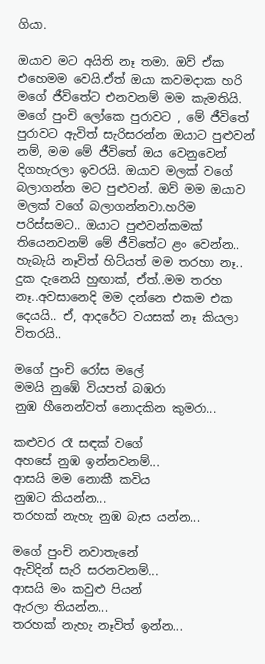ගියා.

ඔයාව මට අයිති නෑ තමා. ඔව් ඒක එහෙමම වෙයි.ඒත් ඔයා කවමදාක හරි මගේ ජීවිතේට එනවනම් මම කැමතියි. මගේ පුංචි ලෝකෙ පුරාවට , මේ ජීවිතේ පුරාවට ඇවිත් සැරිසරන්න ඔයාට පුළුවන් නම්, මම මේ ජීවිතේ ඔය වෙනුවෙන් දිගහැරලා ඉවරයි. ඔයාව මලක් වගේ බලාගන්න මට පුළුවන්. ඔව් මම ඔයාව මලක් වගේ බලාගන්නවා.හරිම පරිස්සමට.. ඔයාට පුළුවන්කමක් තියෙනවනම් මේ ජීවිතේට ළං වෙන්න.. හැබැයි නෑවිත් හිට්යත් මම තරහා නෑ.. දුක දැනෙයි හුඟාක්, ඒත්..මම තරහ නෑ..අවසානෙදි මම දන්නෙ එකම එක දෙයයි.. ඒ, ආදරේට වයසක් නෑ කියලා විතරයි..

මගේ පුංචි රෝස මලේ
මමයි නුඹේ වියපත් බඹරා
නුඹ හීනෙන්වත් නොදකින කුමරා...

කළුවර රෑ සඳක් වගේ
අහසේ නුඹ ඉන්නවනම්...
ආසයි මම නොකී කවිය
නුඹට කියන්න...
තරහක් නැහැ නුඹ බැස යන්න...

මගේ පුංචි නවාතැනේ
ඇවිදින් සැරි සරනවනම්...
ආසයි මං කවුළු පියන්
ඇරලා තියන්න...
තරහක් නැහැ නෑවිත් ඉන්න...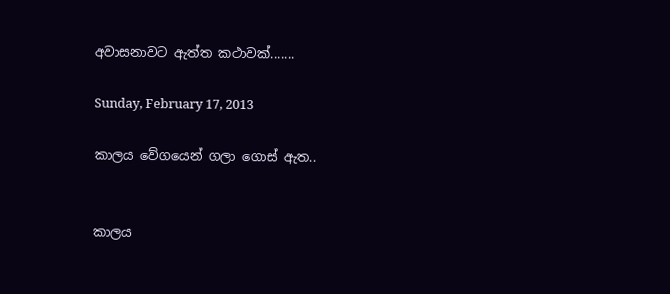අවාසනාවට ඇත්ත කථාවක්.......

Sunday, February 17, 2013

කාලය වේගයෙන් ගලා ගොස් ඇත..


කාලය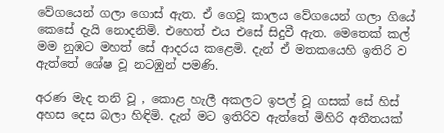වේගයෙන් ගලා ගොස් ඇත. ඒ ගෙවූ කාලය වේගයෙන් ගලා ගියේ කෙසේ දැයි නොදනිමි. එහෙත් එය එසේ සිදුවී ඇත. මෙතෙක් කල් මම නුඹට මහත් සේ ආදරය කළෙමි. දැන් ඒ මතකයෙහි ඉතිරි ව ඇත්තේ ශේෂ වූ නටඹුන් පමණි.

අරණ මැද තනි වූ , කොළ හැලී අකලට ඉපල් වූ ගසක් සේ හිස් අහස දෙස බලා හිඳිමි. දැන් මට ඉතිරිව ඇත්තේ මිහිරි අතීතයක්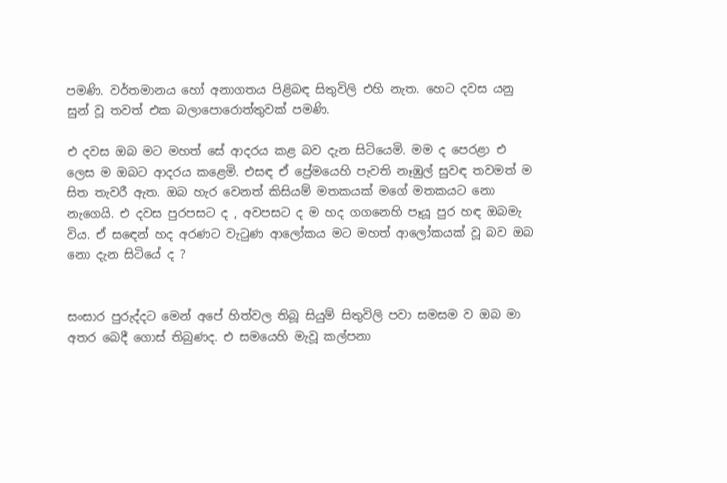පමණි. වර්තමානය හෝ අනාගතය පිළිබඳ සිතුවිලි එහි නැත. හෙට දවස යනු සුන් වූ තවත් එක බලාපොරොත්තුවක් පමණි.

එ දවස ඔබ මට මහත් සේ ආදරය කළ බව දැන සිටියෙමි. මම ද පෙරළා එ ලෙස ම ඔබට ආදරය කළෙමි. එසඳ ඒ ප්‍රේමයෙහි පැවති නෑඹුල් සුවඳ තවමත් ම සිත තැවරී ඇත. ඔබ හැර වෙනත් කිසියම් මතකයක් මගේ මතකයට නො නැගෙයි. එ දවස පුරපසට ද , අවපසට ද ම හද ගගනෙහි පෑයූ පුර හඳ ඔබමැ විය. ඒ ස‍‍ඳෙන් හද අරණට වැටුණ ආලෝකය මට මහත් ආලෝකයක් වූ බව ඔබ නො දැන සිටියේ ද ?


සංසාර පුරුද්දට මෙන් අපේ හිත්වල තිබූ සියුම් සිතුවිලි පවා සමසම ව ඔබ මා අතර බෙදී ගොස් තිබුණද. එ සමයෙහි මැවූ කල්පනා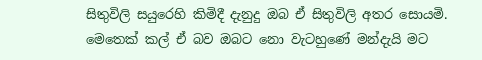සිතුවිලි සයුරෙහි කිමිදී දැනුදු ඔබ ඒ සිතුවිලි අතර සොයමි. මෙතෙක් කල් ඒ බව ඔබට නො වැටහුණේ මන්දැයි මට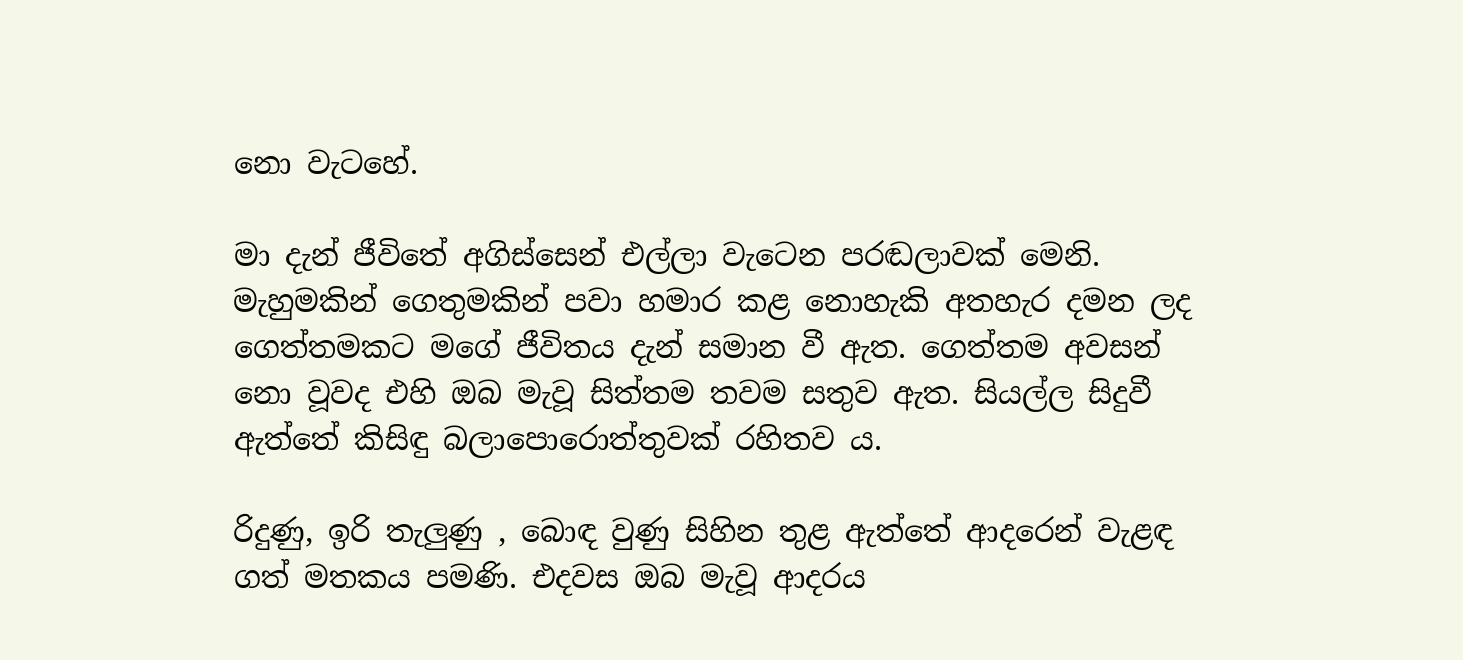නො වැටහේ.

මා දැන් ජීවිතේ අගිස්සෙන් එල්ලා වැටෙන පරඬලාවක් මෙනි. මැහුමකින් ගෙතුමකින් පවා හමාර කළ නොහැකි අතහැර දමන ලද ගෙත්තමකට මගේ ජීවිතය දැන් සමාන වී ඇත. ගෙත්තම අවසන් නො වූවද එහි ඔබ මැවූ සිත්තම තවම සතුව ඇත. සියල්ල සිදුවී ඇත්තේ කිසිඳු බලාපොරොත්තුවක් රහිතව ය.

රිදුණු, ඉරි තැලුණු , බොඳ වුණු සිහින තුළ ඇත්තේ ආදරෙන් වැළඳ ගත් මතකය පමණි. එදවස ඔබ මැවූ ආදරය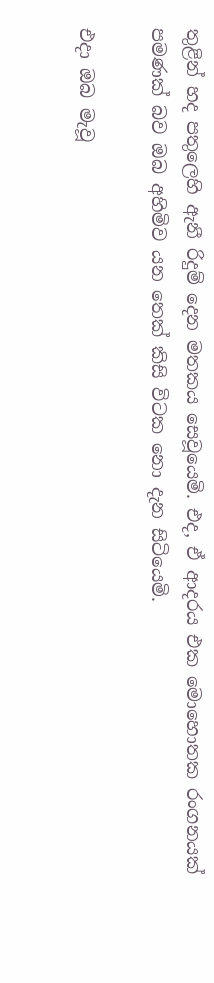තුළින් හද පතුලෙහි ඇනී රිදුම් දෙන මතකය සෙවූයෙමි. එද, ඒ ආදරය එක මොහොතක රංගනයක් පමණක් බව ඔබ අහිමිව යන තෙක් කිසි විටක නො දැන සිටියෙමි.

එදා ඔබ මැවූ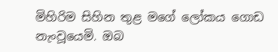මිහිරිම සිහින තුළ මගේ ලෝකය ගොඩ නැංවූයෙමි. ඔබ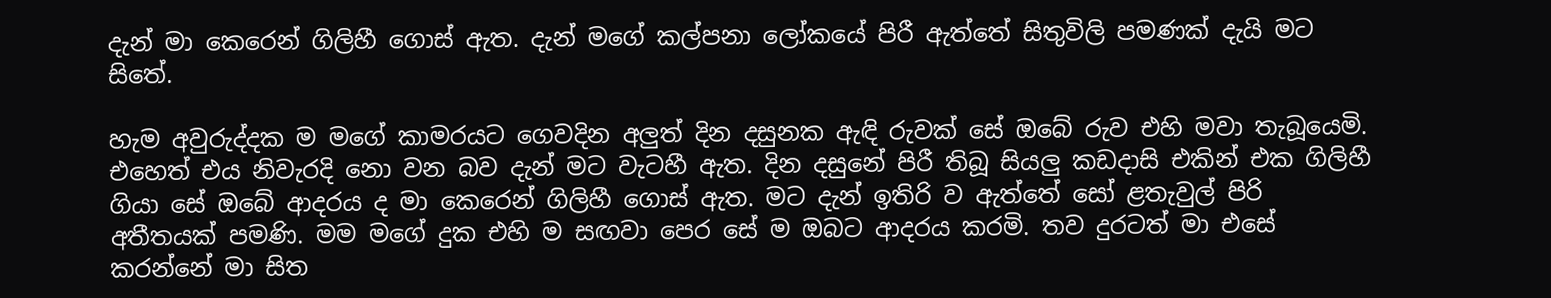දැන් මා කෙරෙන් ගිලිහී ගොස් ඇත. දැන් මගේ කල්පනා ලෝකයේ පිරී ඇත්තේ සිතුවිලි පමණක් දැයි මට සිතේ.

හැම අවුරුද්දක ම මගේ කාමරයට ගෙවදින අලුත් දින දසුනක ඇඳි රුවක් සේ ඔබේ රුව එහි මවා තැබූයෙමි. එහෙත් එය නිවැරදි නො වන බව දැන් මට වැටහී ඇත. දින දසුනේ පිරී තිබූ සියලු කඩදාසි එකින් එක ගිලිහී ගියා සේ ඔබේ ආදරය ද මා කෙරෙන් ගිලිහී ගොස් ඇත. මට දැන් ඉතිරි ව ඇත්තේ සෝ ළතැවුල් පිරි අතීතයක් පමණි. මම මගේ දුක එහි ම සඟවා පෙර සේ ම ඔබට ආදරය කරමි. තව දුරටත් මා එසේ කරන්නේ මා සිත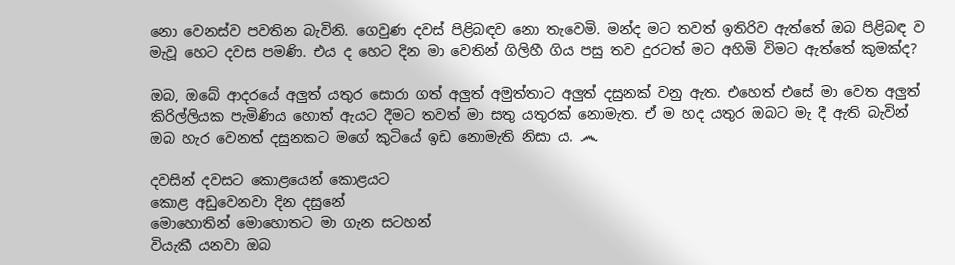නො වෙනස්ව පවතින බැවිනි. ගෙවුණ දවස් පිළිබඳව නො තැවෙමි. මන්ද මට තවත් ඉතිරිව ඇත්තේ ඔබ පිළිබඳ ව මැවූ හෙට දවස පමණි. එය ද හෙට දින මා වෙතින් ගිලිහී ගිය පසු තව දුරටත් මට අහිමි විමට ඇත්තේ කුමක්ද?

ඔබ, ඔබේ ආදරයේ අලුත් යතුර සොරා ගත් අලුත් අමුත්තාට අලුත් දසුනක් වනු ඇත. එහෙත් එසේ මා වෙත අලුත් කිරිල්ලියක පැමිණිය හොත් ඇයට දීමට තවත් මා සතු යතුරක් නොමැත. ඒ ම හද යතුර ඔබට මැ දී ඇති බැවින් ඔබ හැර වෙනත් දසුනකට මගේ කුටියේ ඉඩ නොමැති නිසා ය. ෴

දවසින් දවසට කොළයෙන් කොළයට
කොළ අඩුවෙනවා දින දසුනේ
මොහොතින් මොහොතට මා ගැන සටහන්
වියැකී යනවා ඔබ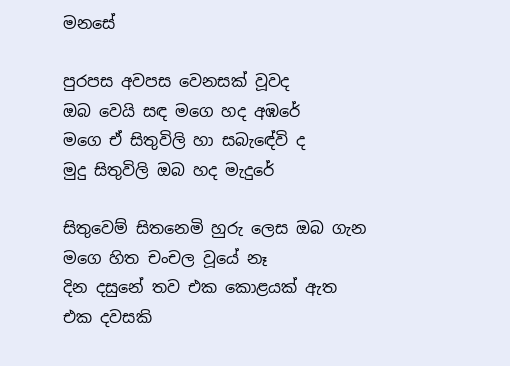මනසේ

පුරපස අවපස වෙනසක් වූවද
ඔබ වෙයි සඳ මගෙ හද අඹරේ
මගෙ ඒ සිතුවිලි හා සබැ‍ඳේවි ද
මුදු සිතුවිලි ඔබ හද මැදුරේ

සිතුවෙම් සිතනෙමි හුරු ලෙස ඔබ ගැන
මගෙ හිත චංචල වූයේ නෑ
දින දසුනේ තව එක කොළයක් ඇත
එක දවසකි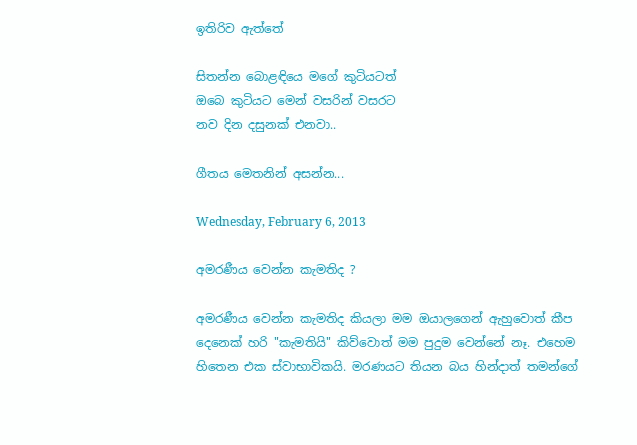ඉතිරිව ඇත්තේ

සිතන්න බොළඳියෙ මගේ කුටියටත්
ඔබෙ කුටියට මෙන් වසරින් වසරට
නව දින දසුනක් එනවා..

ගීතය මෙතනින් අසන්න...

Wednesday, February 6, 2013

අමරණීය වෙන්න කැමතිද ?

අමරණීය වෙන්න කැමතිද කියලා මම ඔයාලගෙන් ඇහුවොත් කීප දෙනෙක් හරි "කැමතියි" කිව්වොත් මම පුදුම වෙන්නේ නෑ. එහෙම හිතෙන එක ස්වාභාවිකයි. මරණයට තියන බය හින්දාත් තමන්ගේ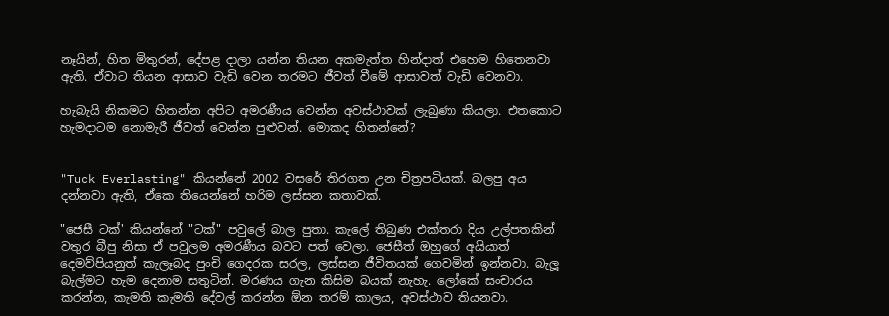නෑයින්, හිත මිතුරන්, දේපළ දාලා යන්න තියන අකමැත්ත හින්දාත් එහෙම හිතෙනවා ඇති. ඒවාට තියන ආසාව වැඩි වෙන තරමට ජීවත් වීමේ ආසාවත් වැඩි වෙනවා.

හැබැයි නිකමට හිතන්න අපිට අමරණීය වෙන්න අවස්ථාවක් ලැබුණා කියලා. එතකොට හැමදාටම නොමැරී ජීවත් වෙන්න පුළුවන්. මොකද හිතන්නේ?


"Tuck Everlasting" කියන්නේ 2002 වසරේ තිරගත උන චිත්‍රපටියක්. බලපු අය දන්නවා ඇති, ඒකෙ තියෙන්නේ හරිම ලස්සන කතාවක්.

"ජෙසී ටක්' කියන්නේ "ටක්" පවුලේ බාල පුතා. කැලේ තිබුණ එක්තරා දිය උල්පතකින් වතුර බීපු නිසා ඒ පවුලම අමරණීය බවට පත් වෙලා. ජෙසීත් ඔහුගේ අයියාත් දෙමව්පියනුත් කැලෑබද පුංචි ගෙදරක සරල, ලස්සන ජීවිතයක් ගෙවමින් ඉන්නවා. බැලූ බැල්මට හැම දෙනාම සතුටින්. මරණය ගැන කිසිම බයක් නැහැ. ලෝකේ සංචාරය කරන්න, කැමති කැමති දේවල් කරන්න ඕන තරම් කාලය, අවස්ථාව තියනවා.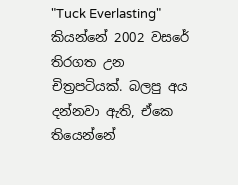"Tuck Everlasting" කියන්නේ 2002 වසරේ තිරගත උන චිත්‍රපටියක්. බලපු අය දන්නවා ඇති, ඒකෙ තියෙන්නේ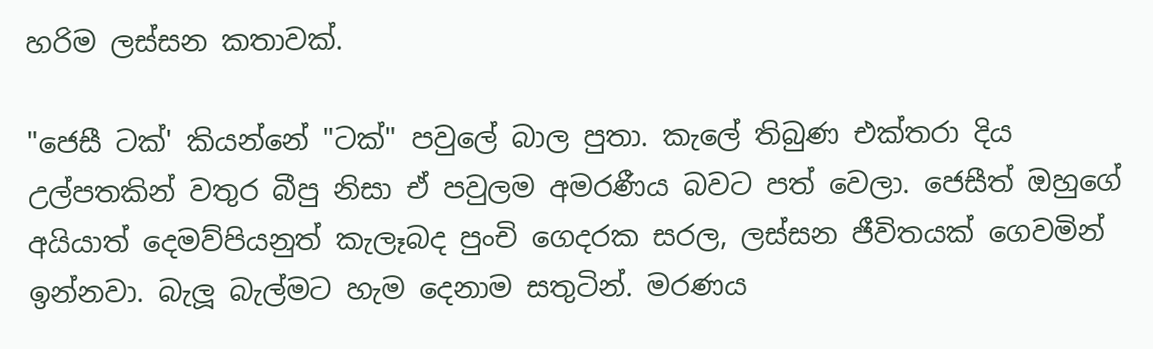හරිම ලස්සන කතාවක්.

"ජෙසී ටක්' කියන්නේ "ටක්" පවුලේ බාල පුතා. කැලේ තිබුණ එක්තරා දිය උල්පතකින් වතුර බීපු නිසා ඒ පවුලම අමරණීය බවට පත් වෙලා. ජෙසීත් ඔහුගේ අයියාත් දෙමව්පියනුත් කැලෑබද පුංචි ගෙදරක සරල, ලස්සන ජීවිතයක් ගෙවමින් ඉන්නවා. බැලූ බැල්මට හැම දෙනාම සතුටින්. මරණය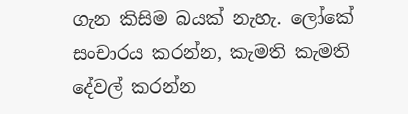ගැන කිසිම බයක් නැහැ. ලෝකේ සංචාරය කරන්න, කැමති කැමති දේවල් කරන්න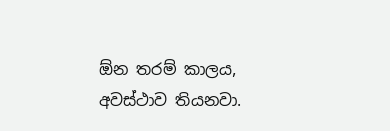ඕන තරම් කාලය, අවස්ථාව තියනවා.